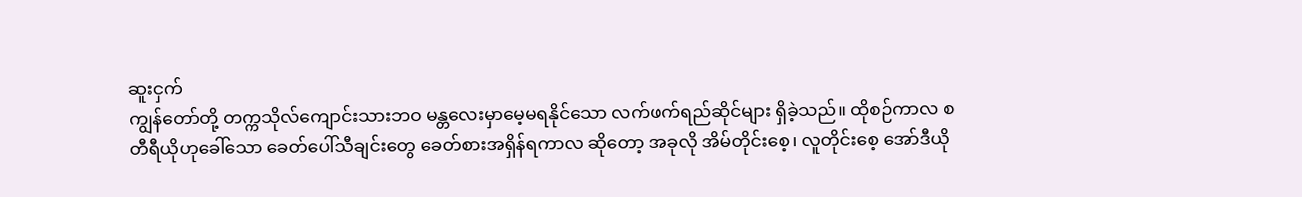ဆူးငှက်
ကျွန်တော်တို့ တက္ကသိုလ်ကျောင်းသားဘဝ မန္တလေးမှာမေ့မရနိုင်သော လက်ဖက်ရည်ဆိုင်များ ရှိခဲ့သည်။ ထိုစဉ်ကာလ စတီရီယိုဟုခေါ်သော ခေတ်ပေါ်သီချင်းတွေ ခေတ်စားအရှိန်ရကာလ ဆိုတော့ အခုလို အိမ်တိုင်းစေ့၊ လူတိုင်းစေ့ အော်ဒီယို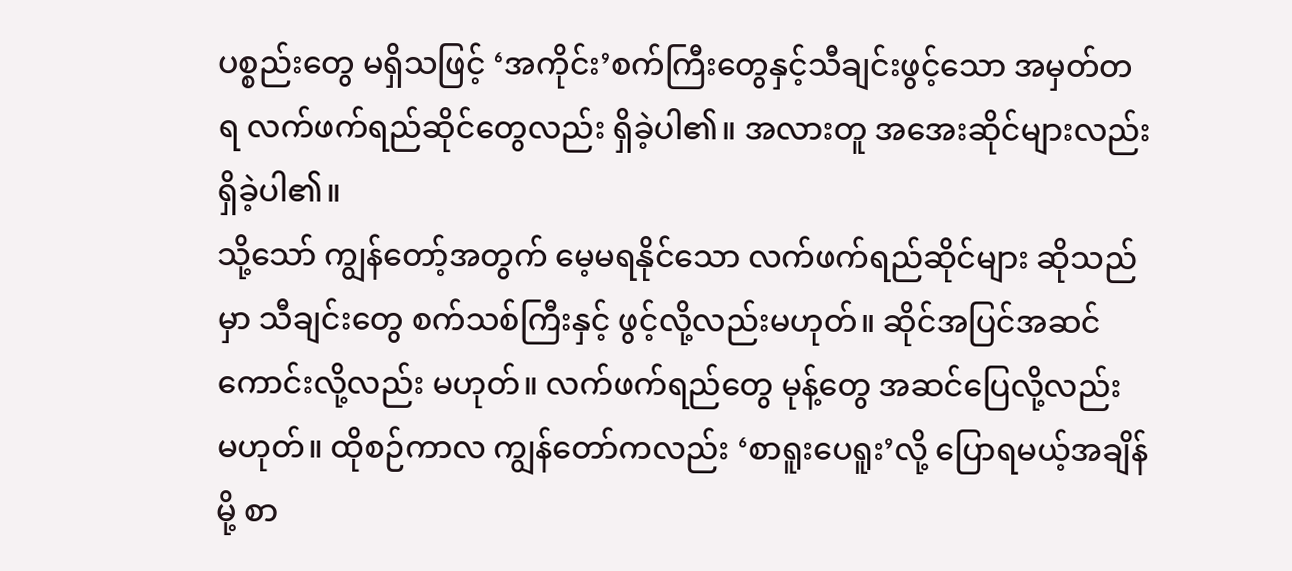ပစ္စည်းတွေ မရှိသဖြင့် ‘အကိုင်း’စက်ကြီးတွေနှင့်သီချင်းဖွင့်သော အမှတ်တရ လက်ဖက်ရည်ဆိုင်တွေလည်း ရှိခဲ့ပါ၏။ အလားတူ အအေးဆိုင်များလည်း ရှိခဲ့ပါ၏။
သို့သော် ကျွန်တော့်အတွက် မေ့မရနိုင်သော လက်ဖက်ရည်ဆိုင်များ ဆိုသည်မှာ သီချင်းတွေ စက်သစ်ကြီးနှင့် ဖွင့်လို့လည်းမဟုတ်။ ဆိုင်အပြင်အဆင် ကောင်းလို့လည်း မဟုတ်။ လက်ဖက်ရည်တွေ မုန့်တွေ အဆင်ပြေလို့လည်း မဟုတ်။ ထိုစဉ်ကာလ ကျွန်တော်ကလည်း ‘စာရူးပေရူး’လို့ ပြောရမယ့်အချိန်မို့ စာ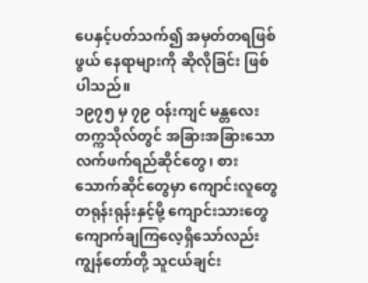ပေနှင့်ပတ်သက်၍ အမှတ်တရဖြစ်ဖွယ် နေရာများကို ဆိုလိုခြင်း ဖြစ်ပါသည်။
၁၉၇၅ မှ ၇၉ ဝန်းကျင် မန္တလေးတက္ကသိုလ်တွင် အခြားအခြားသော လက်ဖက်ရည်ဆိုင်တွေ၊ စားသောက်ဆိုင်တွေမှာ ကျောင်းလူတွေ တရုန်းရုန်းနှင့်မို့ ကျောင်းသားတွေ ကျောက်ချကြလေ့ရှိသော်လည်း ကျွန်တော်တို့ သူငယ်ချင်း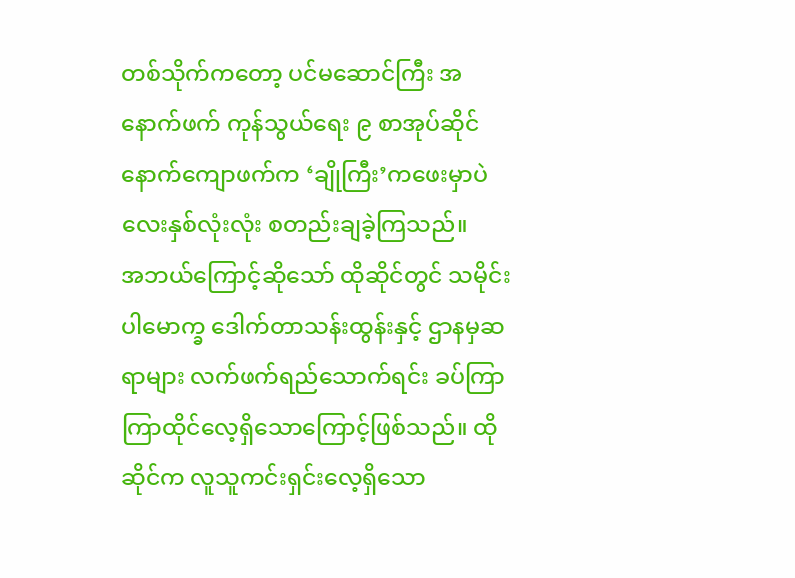တစ်သိုက်ကတော့ ပင်မဆောင်ကြီး အနောက်ဖက် ကုန်သွယ်ရေး ၉ စာအုပ်ဆိုင် နောက်ကျောဖက်က ‘ချိုကြီး’ကဖေးမှာပဲ လေးနှစ်လုံးလုံး စတည်းချခဲ့ကြသည်။
အဘယ်ကြောင့်ဆိုသော် ထိုဆိုင်တွင် သမိုင်းပါမောက္ခ ဒေါက်တာသန်းထွန်းနှင့် ဌာနမှဆရာများ လက်ဖက်ရည်သောက်ရင်း ခပ်ကြာကြာထိုင်လေ့ရှိသောကြောင့်ဖြစ်သည်။ ထိုဆိုင်က လူသူကင်းရှင်းလေ့ရှိသော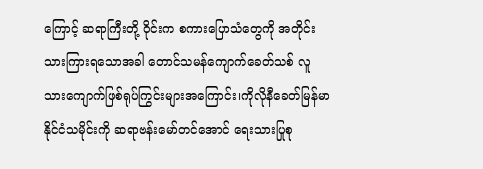ကြောင့် ဆရာကြီးတို့ ဝိုင်းက စကားပြောသံတွေကို အတိုင်းသားကြားရသောအခါ တောင်သမန်ကျောက်ခေတ်သစ် လူသားကျောက်ဖြစ်ရုပ်ကြွင်းများအကြောင်း၊ကိုလိုနီခေတ်မြန်မာနိုင်ငံသမိုင်းကို ဆရာဗန်းမော်တင်အောင် ရေးသားပြုစု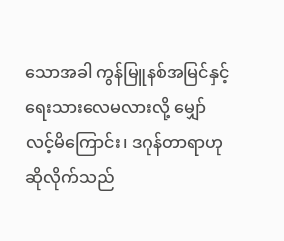သောအခါ ကွန်မြူနစ်အမြင်နှင့် ရေးသားလေမလားလို့ မျှော်လင့်မိကြောင်း၊ ဒဂုန်တာရာဟု ဆိုလိုက်သည်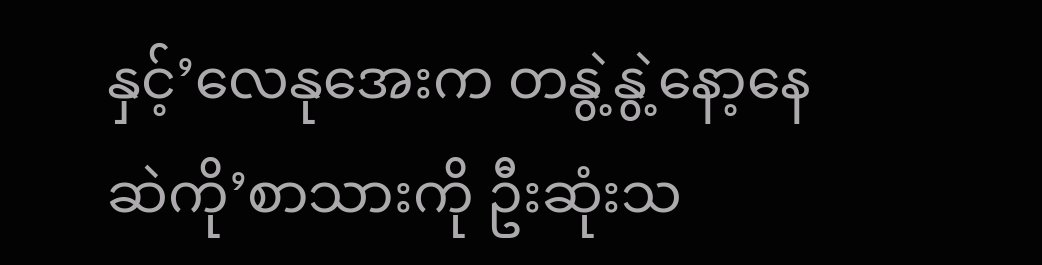နှင့်’လေနုအေးက တနွဲ့နွဲ့နော့နေဆဲကို’စာသားကို ဦးဆုံးသ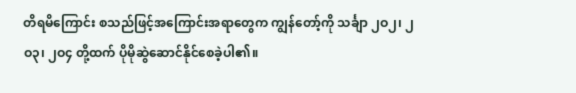တိရမိကြောင်း စသည်ဖြင့်အကြောင်းအရာတွေက ကျွန်တော့်ကို သင်္ချာ ၂ဝ၂၊ ၂ဝ၃၊ ၂ဝ၄ တို့ထက် ပိုမိုဆွဲဆောင်နိုင်စေခဲ့ပါ၏။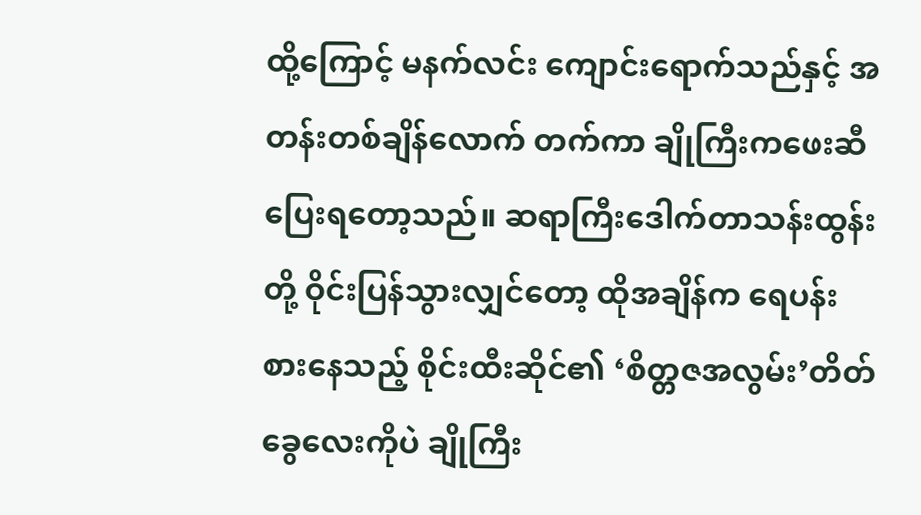ထို့ကြောင့် မနက်လင်း ကျောင်းရောက်သည်နှင့် အတန်းတစ်ချိန်လောက် တက်ကာ ချိုကြီးကဖေးဆီ ပြေးရတော့သည်။ ဆရာကြီးဒေါက်တာသန်းထွန်းတို့ ဝိုင်းပြန်သွားလျှင်တော့ ထိုအချိန်က ရေပန်းစားနေသည့် စိုင်းထီးဆိုင်၏ ‘စိတ္တဇအလွမ်း’တိတ်ခွေလေးကိုပဲ ချိုကြီး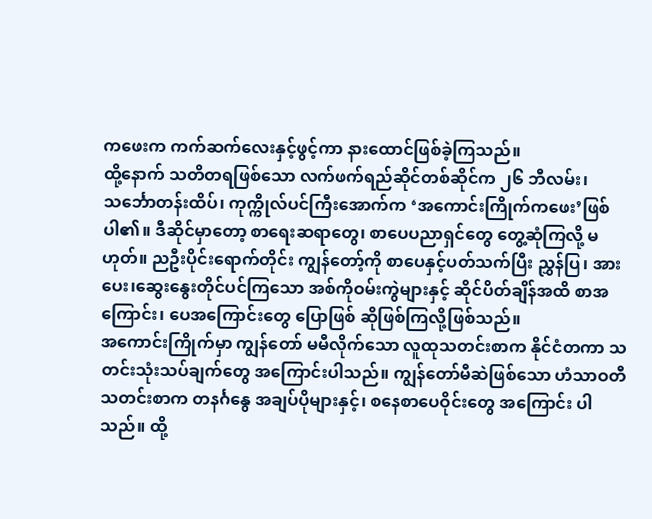ကဖေးက ကက်ဆက်လေးနှင့်ဖွင့်ကာ နားထောင်ဖြစ်ခဲ့ကြသည်။
ထို့နောက် သတိတရဖြစ်သော လက်ဖက်ရည်ဆိုင်တစ်ဆိုင်က ၂၆ ဘီလမ်း၊ သင်္ဘောတန်းထိပ်၊ ကုက္ကိုလ်ပင်ကြီးအောက်က ‘အကောင်းကြိုက်ကဖေး’ဖြစ်ပါ၏။ ဒီဆိုင်မှာတော့ စာရေးဆရာတွေ၊ စာပေပညာရှင်တွေ တွေ့ဆုံကြလို့ မဟုတ်။ ညဦးပိုင်းရောက်တိုင်း ကျွန်တော့်ကို စာပေနှင့်ပတ်သက်ပြီး ညွှန်ပြ၊ အားပေး၊ဆွေးနွေးတိုင်ပင်ကြသော အစ်ကိုဝမ်းကွဲများနှင့် ဆိုင်ပိတ်ချိန်အထိ စာအကြောင်း၊ ပေအကြောင်းတွေ ပြောဖြစ် ဆိုဖြစ်ကြလို့ဖြစ်သည်။
အကောင်းကြိုက်မှာ ကျွန်တော် မမီလိုက်သော လူထုသတင်းစာက နိုင်ငံတကာ သတင်းသုံးသပ်ချက်တွေ အကြောင်းပါသည်။ ကျွန်တော်မီဆဲဖြစ်သော ဟံသာဝတီသတင်းစာက တနင်္ဂနွေ အချပ်ပိုများနှင့်၊ စနေစာပေဝိုင်းတွေ အကြောင်း ပါသည်။ ထို့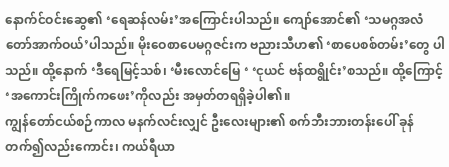နောက်င်ဝင်းဆွေ၏ ‘ရေဆန်လမ်း’အကြောင်းပါသည်။ ကျော်အောင်၏ ‘သမဂ္ဂအလံတော်အာက်ဝယ်’ပါသည်။ မိုးဝေစာပေမဂ္ဂဇင်းက ဗညားသီဟ၏ ‘စာပေစစ်တမ်း’တွေ ပါသည်။ ထို့နောက် ‘ဒီရေမြင့်သစ်၊ ‘မီးလောင်မြေ ‘ ‘ငုယင် ဗန်ထရွိုင်း’စသည်။ ထို့ကြောင့် ‘အကောင်းကြိုက်ကဖေး’ကိုလည်း အမှတ်တရရှိခဲ့ပါ၏။
ကျွန်တော်ငယ်စဉ်ကာလ မနက်လင်းလျှင် ဦးလေးများ၏ စက်ဘီးဘားတန်းပေါ် ခုန်တက်၍လည်းကောင်း၊ ကယ်ရီယာ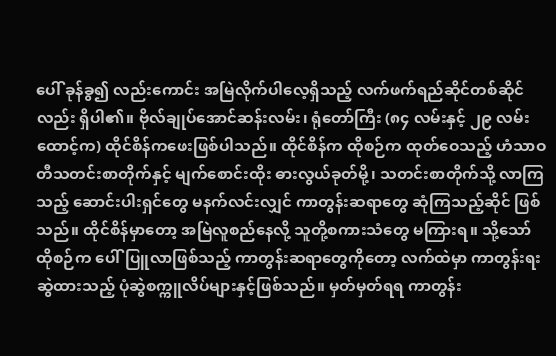ပေါ် ခုန်ခွ၍ လည်းကောင်း အမြဲလိုက်ပါလေ့ရှိသည့် လက်ဖက်ရည်ဆိုင်တစ်ဆိုင်လည်း ရှိပါ၏။ ဗိုလ်ချုပ်အောင်ဆန်းလမ်း၊ ရုံတော်ကြီး (၈၄ လမ်းနှင့် ၂၉ လမ်းထောင့်က) ထိုင်စိန်ကဖေးဖြစ်ပါသည်။ ထိုင်စိန်က ထိုစဉ်က ထုတ်ဝေသည့် ဟံသာဝတီသတင်းစာတိုက်နှင့် မျက်စောင်းထိုး ဓားလွယ်ခုတ်မို့၊ သတင်းစာတိုက်သို့ လာကြသည့် ဆောင်းပါးရှင်တွေ မနက်လင်းလျှင် ကာတွန်းဆရာတွေ ဆုံကြသည့်ဆိုင် ဖြစ်သည်။ ထိုင်စိန်မှာတော့ အမြဲလူစည်နေလို့ သူတို့စကားသံတွေ မကြားရ။ သို့သော် ထိုစဉ်က ပေါ်ပြူလာဖြစ်သည့် ကာတွန်းဆရာတွေကိုတော့ လက်ထဲမှာ ကာတွန်းရးဆွဲထားသည့် ပုံဆွဲစက္ကူလိပ်များနှင့်ဖြစ်သည်။ မှတ်မှတ်ရရ ကာတွန်း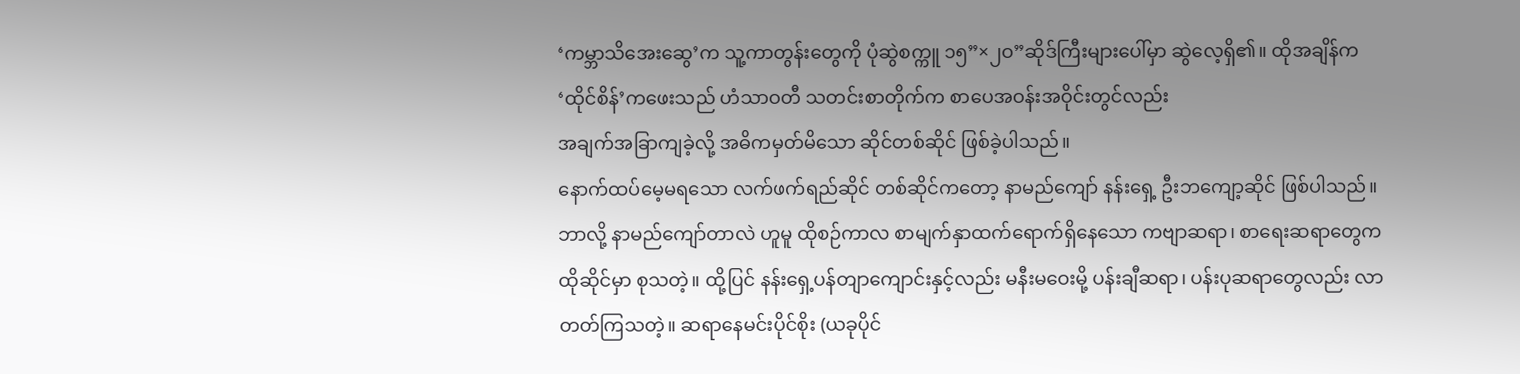‘ကမ္ဘာသိအေးဆွေ’က သူ့ကာတွန်းတွေကို ပုံဆွဲစက္ကူ ၁၅”×၂ဝ”ဆိုဒ်ကြီးများပေါ်မှာ ဆွဲလေ့ရှိ၏။ ထိုအချိန်က ‘ထိုင်စိန်’ကဖေးသည် ဟံသာဝတီ သတင်းစာတိုက်က စာပေအဝန်းအဝိုင်းတွင်လည်း
အချက်အခြာကျခဲ့လို့ အဓိကမှတ်မိသော ဆိုင်တစ်ဆိုင် ဖြစ်ခဲ့ပါသည်။
နောက်ထပ်မေ့မရသော လက်ဖက်ရည်ဆိုင် တစ်ဆိုင်ကတော့ နာမည်ကျော် နန်းရှေ့ ဦးဘကျော့ဆိုင် ဖြစ်ပါသည်။ ဘာလို့ နာမည်ကျော်တာလဲ ဟူမူ ထိုစဉ်ကာလ စာမျက်နှာထက်ရောက်ရှိနေသော ကဗျာဆရာ၊ စာရေးဆရာတွေက ထိုဆိုင်မှာ စုသတဲ့။ ထို့ပြင် နန်းရှေ့ပန်တျာကျောင်းနှင့်လည်း မနီးမဝေးမို့ ပန်းချီဆရာ၊ ပန်းပုဆရာတွေလည်း လာတတ်ကြသတဲ့။ ဆရာနေမင်းပိုင်စိုး (ယခုပိုင်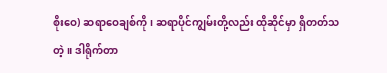စိုးဝေ) ဆရာဝေချစ်ကို၊ ဆရာပိုင်ကျွမ်းတို့လည်း ထိုဆိုင်မှာ ရှိတတ်သတဲ့။ ဒါရိုက်တာ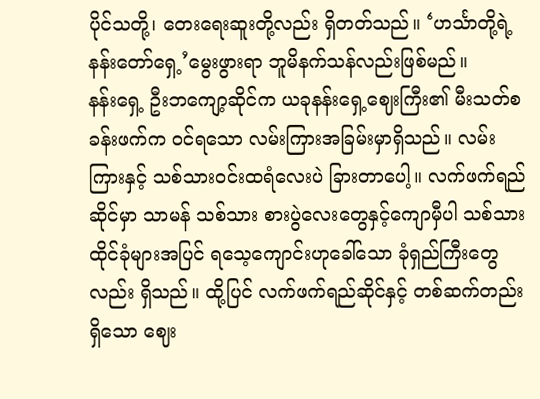ပိုင်သတို့၊ တေးရေးဆူးတို့လည်း ရှိတတ်သည်။ ‘ဟင်္သာတို့ရဲ့ နန်းတော်ရှေ့’မွေးဖွားရာ ဘူမိနက်သန်လည်းဖြစ်မည်။
နန်းရှေ့ ဦးဘကျော့ဆိုင်က ယခုနန်းရှေ့ဈေးကြီး၏ မီးသတ်စခန်းဖက်က ဝင်ရသော လမ်းကြားအခြမ်းမှာရှိသည်။ လမ်းကြားနှင့် သစ်သားဝင်းထရံလေးပဲ ခြားတာပေါ့။ လက်ဖက်ရည်ဆိုင်မှာ သာမန် သစ်သား စားပွဲလေးတွေနှင့်ကျောမှီပါ သစ်သားထိုင်ခုံများအပြင် ရသေ့ကျောင်းဟုခေါ်သော ခုံရှည်ကြီးတွေလည်း ရှိသည်။ ထို့ပြင် လက်ဖက်ရည်ဆိုင်နှင့် တစ်ဆက်တည်းရှိသော ဈေး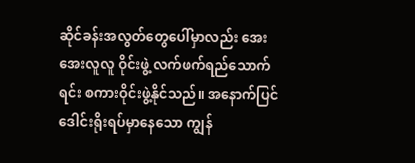ဆိုင်ခန်းအလွတ်တွေပေါ်မှာလည်း အေးအေးလူလူ ဝိုင်းဖွဲ့ လက်ဖက်ရည်သောက်ရင်း စကားဝိုင်းဖွဲ့နိုင်သည်။ အနောက်ပြင် ဒေါင်းရိုးရပ်မှာနေသော ကျွန်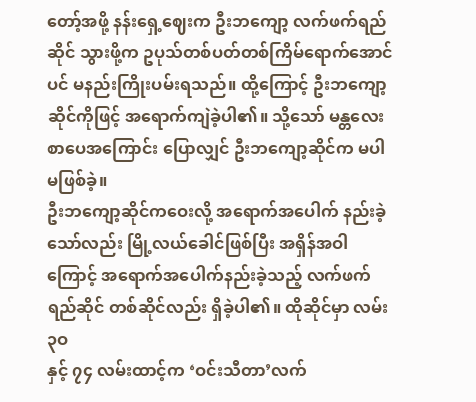တော့်အဖို့ နန်းရှေ့ဈေးက ဦးဘကျော့ လက်ဖက်ရည်ဆိုင် သွားဖို့က ဥပုသ်တစ်ပတ်တစ်ကြိမ်ရောက်အောင်ပင် မနည်းကြိုးပမ်းရသည်။ ထို့ကြောင့် ဦးဘကျော့ဆိုင်ကိုဖြင့် အရောက်ကျဲခဲ့ပါ၏။ သို့သော် မန္တလေးစာပေအကြောင်း ပြောလျှင် ဦးဘကျော့ဆိုင်က မပါမဖြစ်ခဲ့။
ဦးဘကျော့ဆိုင်ကဝေးလို့ အရောက်အပေါက် နည်းခဲ့သော်လည်း မြို့လယ်ခေါင်ဖြစ်ပြီး အရှိန်အဝါကြောင့် အရောက်အပေါက်နည်းခဲ့သည့် လက်ဖက်ရည်ဆိုင် တစ်ဆိုင်လည်း ရှိခဲ့ပါ၏။ ထိုဆိုင်မှာ လမ်း ၃ဝ
နှင့် ၇၄ လမ်းထာင့်က ‘ဝင်းသီတာ’လက်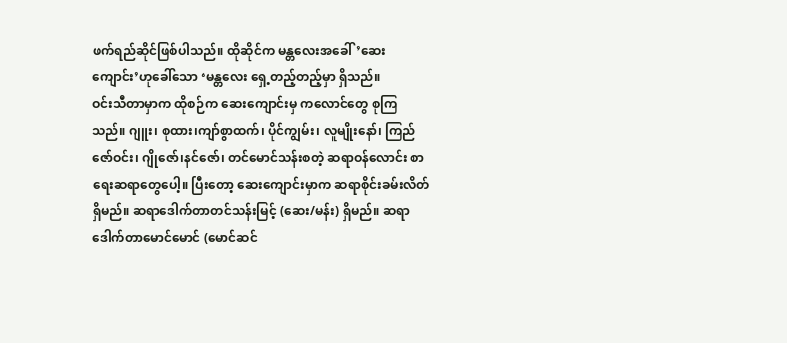ဖက်ရည်ဆိုင်ဖြစ်ပါသည်။ ထိုဆိုင်က မန္တလေးအခေါ်’ဆေးကျောင်း’ဟုခေါ်သော ‘မန္တလေး ရှေ့တည့်တည့်မှာ ရှိသည်။
ဝင်းသီတာမှာက ထိုစဉ်က ဆေးကျောင်းမှ ကလောင်တွေ စုကြသည်။ ဂျူး၊ စုထား၊ကျာ်စွာထက်၊ ပိုင်ကျွမ်း၊ လူမျိုးနော်၊ ကြည်ဇော်ဝင်း၊ ဂျိုဇော်၊နင်ဇော်၊ တင်မောင်သန်းစတဲ့ ဆရာဝန်လောင်း စာရေးဆရာတွေပေါ့။ ပြီးတော့ ဆေးကျောင်းမှာက ဆရာစိုင်းခမ်းလိတ် ရှိမည်။ ဆရာဒေါက်တာတင်သန်းမြင့် (ဆေး/မန်း) ရှိမည်။ ဆရာဒေါက်တာမောင်မောင် (မောင်ဆင်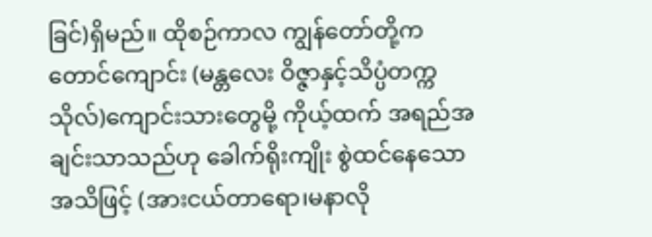ခြင်)ရှိမည်။ ထိုစဉ်ကာလ ကျွန်တော်တို့က တောင်ကျောင်း (မန္တလေး ဝိဇ္ဇာနှင့်သိပ္ပံတက္ကသိုလ်)ကျောင်းသားတွေမို့ ကိုယ့်ထက် အရည်အချင်းသာသည်ဟု ခေါက်ရိုးကျိုး စွဲထင်နေသော အသိဖြင့် (အားငယ်တာရော၊မနာလို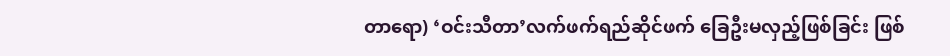တာရော) ‘ဝင်းသီတာ’လက်ဖက်ရည်ဆိုင်ဖက် ခြေဦးမလှည့်ဖြစ်ခြင်း ဖြစ်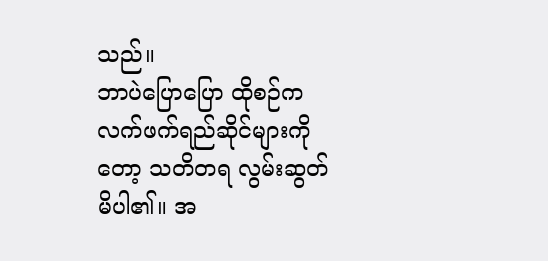သည်။
ဘာပဲပြောပြော ထိုစဉ်က လက်ဖက်ရည်ဆိုင်များကိုတော့ သတိတရ လွမ်းဆွတ်မိပါ၏။ အ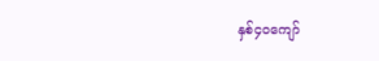နှစ်၄၀ကျော်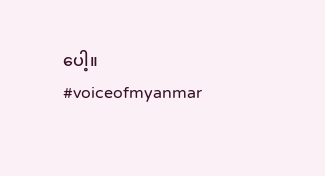ပေါ့။
#voiceofmyanmar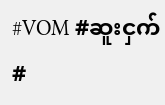#VOM #ဆူးငှက် #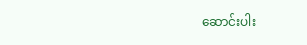ဆောင်းပါး